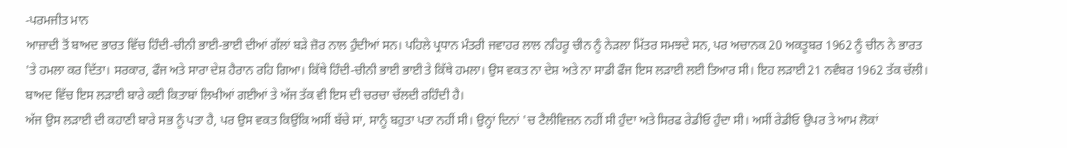-ਪਰਮਜੀਤ ਮਾਨ
ਆਜ਼ਾਦੀ ਤੋਂ ਬਾਅਦ ਭਾਰਤ ਵਿੱਚ ਹਿੰਦੀ-ਚੀਨੀ ਭਾਈ-ਭਾਈ ਦੀਆਂ ਗੱਲਾਂ ਬੜੇ ਜ਼ੋਰ ਨਾਲ ਹੁੰਦੀਆਂ ਸਨ। ਪਹਿਲੇ ਪ੍ਰਧਾਨ ਮੰਤਰੀ ਜਵਾਹਰ ਲਾਲ ਨਹਿਰੂ ਚੀਨ ਨੂੰ ਨੇੜਲਾ ਮਿੱਤਰ ਸਮਝਦੇ ਸਨ, ਪਰ ਅਚਾਨਕ 20 ਅਕਤੂਬਰ 1962 ਨੂੰ ਚੀਨ ਨੇ ਭਾਰਤ 'ਤੇ ਹਮਲਾ ਕਰ ਦਿੱਤਾ। ਸਰਕਾਰ, ਫੌਜ ਅਤੇ ਸਾਰਾ ਦੇਸ਼ ਹੈਰਾਨ ਰਹਿ ਗਿਆ। ਕਿੱਥੇ ਹਿੰਦੀ-ਚੀਨੀ ਭਾਈ ਭਾਈ ਤੇ ਕਿੱਥੇ ਹਮਲਾ। ਉਸ ਵਕਤ ਨਾ ਦੇਸ਼ ਅਤੇ ਨਾ ਸਾਡੀ ਫੌਜ ਇਸ ਲੜਾਈ ਲਈ ਤਿਆਰ ਸੀ। ਇਹ ਲੜਾਈ 21 ਨਵੰਬਰ 1962 ਤੱਕ ਚੱਲੀ। ਬਾਅਦ ਵਿੱਚ ਇਸ ਲੜਾਈ ਬਾਰੇ ਕਈ ਕਿਤਾਬਾਂ ਲਿਖੀਆਂ ਗਈਆਂ ਤੇ ਅੱਜ ਤੱਕ ਵੀ ਇਸ ਦੀ ਚਰਚਾ ਚੱਲਦੀ ਰਹਿੰਦੀ ਹੈ।
ਅੱਜ ਉਸ ਲੜਾਈ ਦੀ ਕਹਾਣੀ ਬਾਰੇ ਸਭ ਨੂੰ ਪਤਾ ਹੈ, ਪਰ ਉਸ ਵਕਤ ਕਿਉਂਕਿ ਅਸੀਂ ਬੱਚੇ ਸਾਂ, ਸਾਨੂੰ ਬਹੁਤਾ ਪਤਾ ਨਹੀਂ ਸੀ। ਉਨ੍ਹਾਂ ਦਿਨਾਂ 'ਚ ਟੈਲੀਵਿਜ਼ਨ ਨਹੀਂ ਸੀ ਹੁੰਦਾ ਅਤੇ ਸਿਰਫ ਰੇਡੀਓ ਹੁੰਦਾ ਸੀ। ਅਸੀਂ ਰੇਡੀਓ ਉਪਰ ਤੇ ਆਮ ਲੋਕਾਂ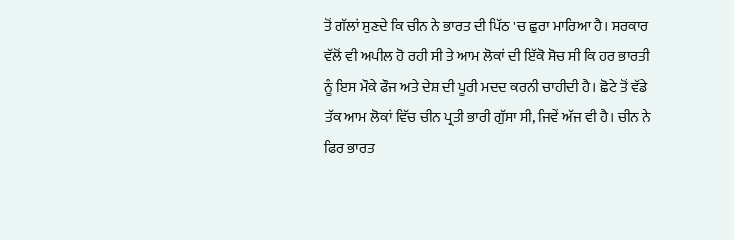ਤੋਂ ਗੱਲਾਂ ਸੁਣਦੇ ਕਿ ਚੀਨ ਨੇ ਭਾਰਤ ਦੀ ਪਿੱਠ 'ਚ ਛੁਰਾ ਮਾਰਿਆ ਹੈ। ਸਰਕਾਰ ਵੱਲੋਂ ਵੀ ਅਪੀਲ ਹੋ ਰਹੀ ਸੀ ਤੇ ਆਮ ਲੋਕਾਂ ਦੀ ਇੱਕੋ ਸੋਚ ਸੀ ਕਿ ਹਰ ਭਾਰਤੀ ਨੂੰ ਇਸ ਮੌਕੇ ਫੌਜ ਅਤੇ ਦੇਸ਼ ਦੀ ਪੂਰੀ ਮਦਦ ਕਰਨੀ ਚਾਹੀਦੀ ਹੈ। ਛੋਟੇ ਤੋਂ ਵੱਡੇ ਤੱਕ ਆਮ ਲੋਕਾਂ ਵਿੱਚ ਚੀਨ ਪ੍ਰਤੀ ਭਾਰੀ ਗੁੱਸਾ ਸੀ, ਜਿਵੇਂ ਅੱਜ ਵੀ ਹੈ। ਚੀਨ ਨੇ ਫਿਰ ਭਾਰਤ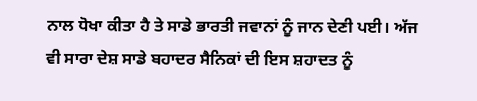ਨਾਲ ਧੋਖਾ ਕੀਤਾ ਹੈ ਤੇ ਸਾਡੇ ਭਾਰਤੀ ਜਵਾਨਾਂ ਨੂੰ ਜਾਨ ਦੇਣੀ ਪਈ। ਅੱਜ ਵੀ ਸਾਰਾ ਦੇਸ਼ ਸਾਡੇ ਬਹਾਦਰ ਸੈਨਿਕਾਂ ਦੀ ਇਸ ਸ਼ਹਾਦਤ ਨੂੰ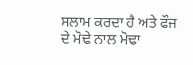ਸਲਾਮ ਕਰਦਾ ਹੈ ਅਤੇ ਫੌਜ ਦੇ ਮੋਢੇ ਨਾਲ ਮੋਢਾ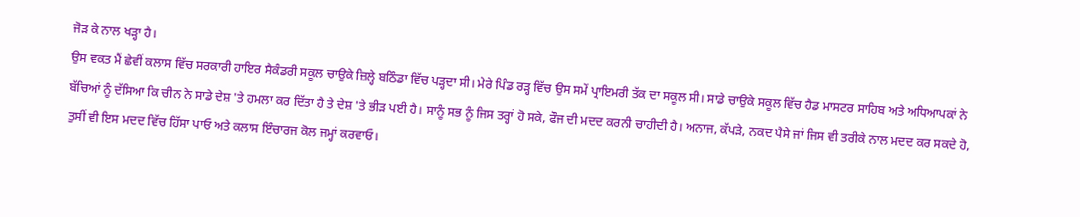ਜੋੜ ਕੇ ਨਾਲ ਖੜ੍ਹਾ ਹੈ।
ਉਸ ਵਕਤ ਮੈਂ ਛੇਵੀਂ ਕਲਾਸ ਵਿੱਚ ਸਰਕਾਰੀ ਹਾਇਰ ਸੈਕੰਡਰੀ ਸਕੂਲ ਚਾਉਕੇ ਜ਼ਿਲ੍ਹੇ ਬਠਿੰਡਾ ਵਿੱਚ ਪੜ੍ਹਦਾ ਸੀ। ਮੇਰੇ ਪਿੰਡ ਰੜ੍ਹ ਵਿੱਚ ਉਸ ਸਮੇਂ ਪ੍ਰਾਇਮਰੀ ਤੱਕ ਦਾ ਸਕੂਲ ਸੀ। ਸਾਡੇ ਚਾਉਕੇ ਸਕੂਲ ਵਿੱਚ ਹੈਡ ਮਾਸਟਰ ਸਾਹਿਬ ਅਤੇ ਅਧਿਆਪਕਾਂ ਨੇ ਬੱਚਿਆਂ ਨੂੰ ਦੱਸਿਆ ਕਿ ਚੀਨ ਨੇ ਸਾਡੇ ਦੇਸ਼ 'ਤੇ ਹਮਲਾ ਕਰ ਦਿੱਤਾ ਹੈ ਤੇ ਦੇਸ਼ 'ਤੇ ਭੀੜ ਪਈ ਹੈ। ਸਾਨੂੰ ਸਭ ਨੂੰ ਜਿਸ ਤਰ੍ਹਾਂ ਹੋ ਸਕੇ, ਫੌਜ ਦੀ ਮਦਦ ਕਰਨੀ ਚਾਹੀਦੀ ਹੈ। ਅਨਾਜ, ਕੱਪੜੇ, ਨਕਦ ਪੈਸੇ ਜਾਂ ਜਿਸ ਵੀ ਤਰੀਕੇ ਨਾਲ ਮਦਦ ਕਰ ਸਕਦੇ ਹੋ, ਤੁਸੀਂ ਵੀ ਇਸ ਮਦਦ ਵਿੱਚ ਹਿੱਸਾ ਪਾਓ ਅਤੇ ਕਲਾਸ ਇੰਚਾਰਜ ਕੋਲ ਜਮ੍ਹਾਂ ਕਰਵਾਓ।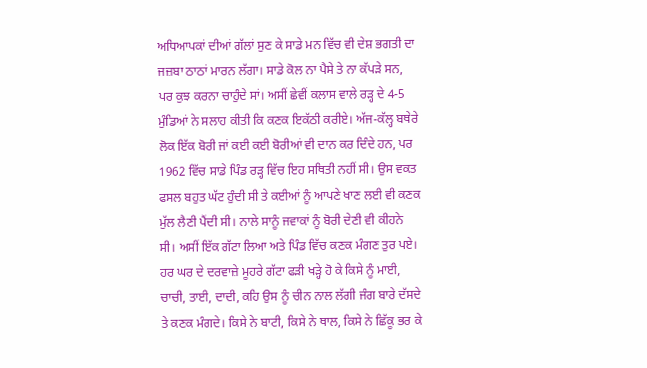ਅਧਿਆਪਕਾਂ ਦੀਆਂ ਗੱਲਾਂ ਸੁਣ ਕੇ ਸਾਡੇ ਮਨ ਵਿੱਚ ਵੀ ਦੇਸ਼ ਭਗਤੀ ਦਾ ਜਜ਼ਬਾ ਠਾਠਾਂ ਮਾਰਨ ਲੱਗਾ। ਸਾਡੇ ਕੋਲ ਨਾ ਪੈਸੇ ਤੇ ਨਾ ਕੱਪੜੇ ਸਨ, ਪਰ ਕੁਝ ਕਰਨਾ ਚਾਹੁੰਦੇ ਸਾਂ। ਅਸੀਂ ਛੇਵੀਂ ਕਲਾਸ ਵਾਲੇ ਰੜ੍ਹ ਦੇ 4-5 ਮੁੰਡਿਆਂ ਨੇ ਸਲਾਹ ਕੀਤੀ ਕਿ ਕਣਕ ਇਕੱਠੀ ਕਰੀਏ। ਅੱਜ-ਕੱਲ੍ਹ ਬਥੇਰੇ ਲੋਕ ਇੱਕ ਬੋਰੀ ਜਾਂ ਕਈ ਕਈ ਬੋਰੀਆਂ ਵੀ ਦਾਨ ਕਰ ਦਿੰਦੇ ਹਨ, ਪਰ 1962 ਵਿੱਚ ਸਾਡੇ ਪਿੰਡ ਰੜ੍ਹ ਵਿੱਚ ਇਹ ਸਥਿਤੀ ਨਹੀਂ ਸੀ। ਉਸ ਵਕਤ ਫਸਲ ਬਹੁਤ ਘੱਟ ਹੁੰਦੀ ਸੀ ਤੇ ਕਈਆਂ ਨੂੰ ਆਪਣੇ ਖਾਣ ਲਈ ਵੀ ਕਣਕ ਮੁੱਲ ਲੈਣੀ ਪੈਂਦੀ ਸੀ। ਨਾਲੇ ਸਾਨੂੰ ਜਵਾਕਾਂ ਨੂੰ ਬੋਰੀ ਦੇਣੀ ਵੀ ਕੀਹਨੇ ਸੀ। ਅਸੀਂ ਇੱਕ ਗੱਟਾ ਲਿਆ ਅਤੇ ਪਿੰਡ ਵਿੱਚ ਕਣਕ ਮੰਗਣ ਤੁਰ ਪਏ। ਹਰ ਘਰ ਦੇ ਦਰਵਾਜ਼ੇ ਮੂਹਰੇ ਗੱਟਾ ਫੜੀ ਖੜ੍ਹੇ ਹੋ ਕੇ ਕਿਸੇ ਨੂੰ ਮਾਈ, ਚਾਚੀ, ਤਾਈ, ਦਾਦੀ, ਕਹਿ ਉਸ ਨੂੰ ਚੀਨ ਨਾਲ ਲੱਗੀ ਜੰਗ ਬਾਰੇ ਦੱਸਦੇ ਤੇ ਕਣਕ ਮੰਗਦੇ। ਕਿਸੇ ਨੇ ਬਾਟੀ, ਕਿਸੇ ਨੇ ਥਾਲ, ਕਿਸੇ ਨੇ ਛਿੱਕੂ ਭਰ ਕੇ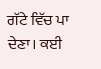ਗੱਟੇ ਵਿੱਚ ਪਾ ਦੇਣਾ। ਕਈ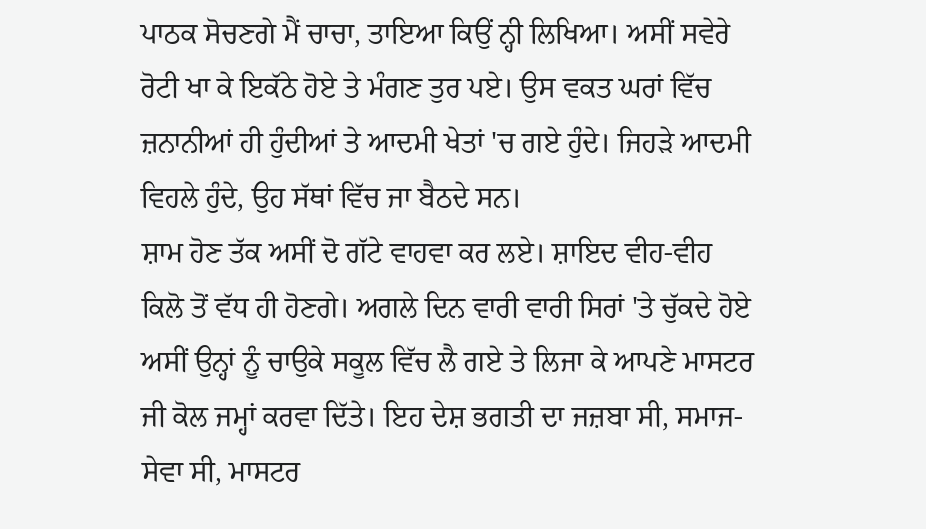ਪਾਠਕ ਸੋਚਣਗੇ ਮੈਂ ਚਾਚਾ, ਤਾਇਆ ਕਿਉਂ ਨ੍ਹੀ ਲਿਖਿਆ। ਅਸੀਂ ਸਵੇਰੇ ਰੋਟੀ ਖਾ ਕੇ ਇਕੱਠੇ ਹੋਏ ਤੇ ਮੰਗਣ ਤੁਰ ਪਏ। ਉਸ ਵਕਤ ਘਰਾਂ ਵਿੱਚ ਜ਼ਨਾਨੀਆਂ ਹੀ ਹੁੰਦੀਆਂ ਤੇ ਆਦਮੀ ਖੇਤਾਂ 'ਚ ਗਏ ਹੁੰਦੇ। ਜਿਹੜੇ ਆਦਮੀ ਵਿਹਲੇ ਹੁੰਦੇ, ਉਹ ਸੱਥਾਂ ਵਿੱਚ ਜਾ ਬੈਠਦੇ ਸਨ।
ਸ਼ਾਮ ਹੋਣ ਤੱਕ ਅਸੀਂ ਦੋ ਗੱਟੇ ਵਾਹਵਾ ਕਰ ਲਏ। ਸ਼ਾਇਦ ਵੀਹ-ਵੀਹ ਕਿਲੋ ਤੋਂ ਵੱਧ ਹੀ ਹੋਣਗੇ। ਅਗਲੇ ਦਿਨ ਵਾਰੀ ਵਾਰੀ ਸਿਰਾਂ 'ਤੇ ਚੁੱਕਦੇ ਹੋਏ ਅਸੀਂ ਉਨ੍ਹਾਂ ਨੂੰ ਚਾਉਕੇ ਸਕੂਲ ਵਿੱਚ ਲੈ ਗਏ ਤੇ ਲਿਜਾ ਕੇ ਆਪਣੇ ਮਾਸਟਰ ਜੀ ਕੋਲ ਜਮ੍ਹਾਂ ਕਰਵਾ ਦਿੱਤੇ। ਇਹ ਦੇਸ਼ ਭਗਤੀ ਦਾ ਜਜ਼ਬਾ ਸੀ, ਸਮਾਜ-ਸੇਵਾ ਸੀ, ਮਾਸਟਰ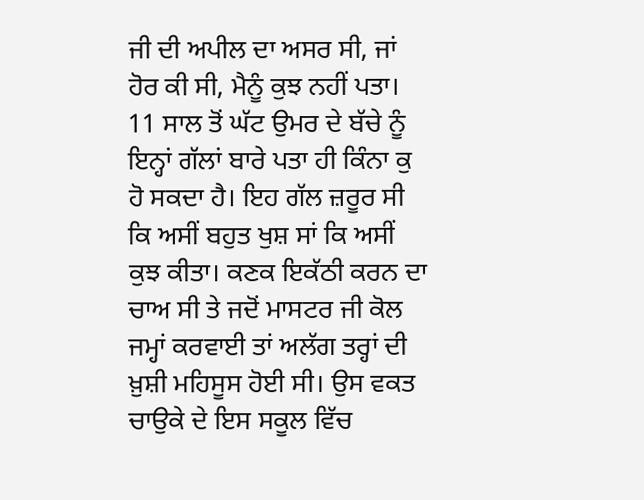ਜੀ ਦੀ ਅਪੀਲ ਦਾ ਅਸਰ ਸੀ, ਜਾਂ ਹੋਰ ਕੀ ਸੀ, ਮੈਨੂੰ ਕੁਝ ਨਹੀਂ ਪਤਾ। 11 ਸਾਲ ਤੋਂ ਘੱਟ ਉਮਰ ਦੇ ਬੱਚੇ ਨੂੰ ਇਨ੍ਹਾਂ ਗੱਲਾਂ ਬਾਰੇ ਪਤਾ ਹੀ ਕਿੰਨਾ ਕੁ ਹੋ ਸਕਦਾ ਹੈ। ਇਹ ਗੱਲ ਜ਼ਰੂਰ ਸੀ ਕਿ ਅਸੀਂ ਬਹੁਤ ਖੁਸ਼ ਸਾਂ ਕਿ ਅਸੀਂ ਕੁਝ ਕੀਤਾ। ਕਣਕ ਇਕੱਠੀ ਕਰਨ ਦਾ ਚਾਅ ਸੀ ਤੇ ਜਦੋਂ ਮਾਸਟਰ ਜੀ ਕੋਲ ਜਮ੍ਹਾਂ ਕਰਵਾਈ ਤਾਂ ਅਲੱਗ ਤਰ੍ਹਾਂ ਦੀ ਖ਼ੁਸ਼ੀ ਮਹਿਸੂਸ ਹੋਈ ਸੀ। ਉਸ ਵਕਤ ਚਾਉਕੇ ਦੇ ਇਸ ਸਕੂਲ ਵਿੱਚ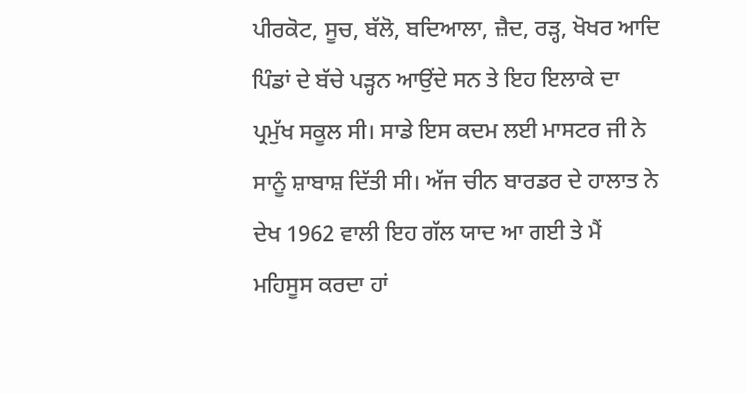ਪੀਰਕੋਟ, ਸੂਚ, ਬੱਲੋ, ਬਦਿਆਲਾ, ਜ਼ੈਦ, ਰੜ੍ਹ, ਖੋਖਰ ਆਦਿ ਪਿੰਡਾਂ ਦੇ ਬੱਚੇ ਪੜ੍ਹਨ ਆਉਂਦੇ ਸਨ ਤੇ ਇਹ ਇਲਾਕੇ ਦਾ ਪ੍ਰਮੁੱਖ ਸਕੂਲ ਸੀ। ਸਾਡੇ ਇਸ ਕਦਮ ਲਈ ਮਾਸਟਰ ਜੀ ਨੇ ਸਾਨੂੰ ਸ਼ਾਬਾਸ਼ ਦਿੱਤੀ ਸੀ। ਅੱਜ ਚੀਨ ਬਾਰਡਰ ਦੇ ਹਾਲਾਤ ਨੇ ਦੇਖ 1962 ਵਾਲੀ ਇਹ ਗੱਲ ਯਾਦ ਆ ਗਈ ਤੇ ਮੈਂ ਮਹਿਸੂਸ ਕਰਦਾ ਹਾਂ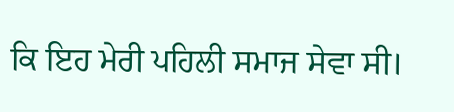ਕਿ ਇਹ ਮੇਰੀ ਪਹਿਲੀ ਸਮਾਜ ਸੇਵਾ ਸੀ।